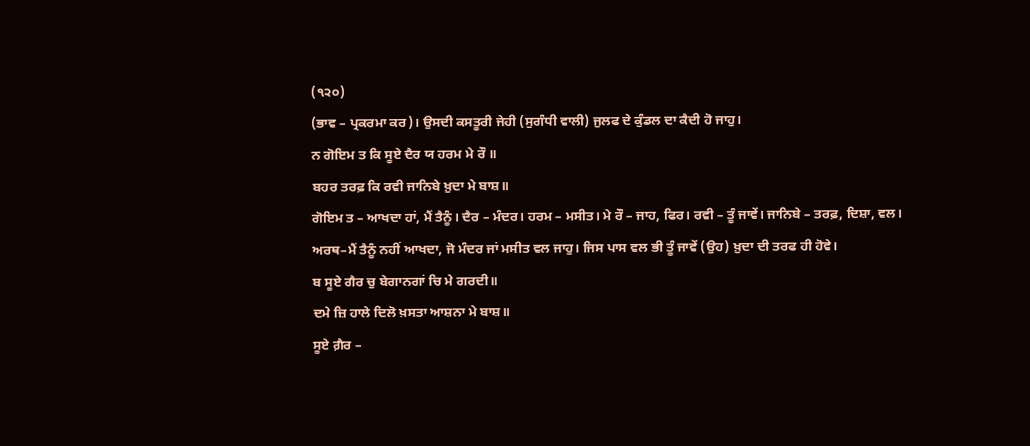(੧੨੦)
(ਭਾਵ – ਪ੍ਰਕਰਮਾ ਕਰ)। ਉਸਦੀ ਕਸਤੂਰੀ ਜੇਹੀ (ਸੁਗੰਧੀ ਵਾਲੀ) ਜੁਲਫ ਦੇ ਕੁੰਡਲ ਦਾ ਕੈਦੀ ਹੋ ਜਾਹੁ।
ਨ ਗੋਇਮ ਤ ਕਿ ਸੂਏ ਦੈਰ ਯ ਹਰਮ ਮੇ ਰੌ ॥
ਬਹਰ ਤਰਫ਼ ਕਿ ਰਵੀ ਜਾਨਿਬੇ ਖ਼ੁਦਾ ਮੇ ਬਾਸ਼॥
ਗੋਇਮ ਤ – ਆਖਦਾ ਹਾਂ, ਮੈਂ ਤੈਨੂੰ। ਦੈਰ – ਮੰਦਰ। ਹਰਮ – ਮਸੀਤ। ਮੇ ਰੌ – ਜਾਹ, ਫਿਰ। ਰਵੀ – ਤੂੰ ਜਾਵੇਂ। ਜਾਨਿਬੇ – ਤਰਫ਼, ਦਿਸ਼ਾ, ਵਲ।
ਅਰਥ–ਮੈਂ ਤੈਨੂੰ ਨਹੀਂ ਆਖਦਾ, ਜੋ ਮੰਦਰ ਜਾਂ ਮਸੀਤ ਵਲ ਜਾਹੁ। ਜਿਸ ਪਾਸ ਵਲ ਭੀ ਤੂੰ ਜਾਵੇਂ (ਉਹ) ਖ਼ੁਦਾ ਦੀ ਤਰਫ ਹੀ ਹੋਵੇ।
ਬ ਸੂਏ ਗੈਰ ਚੁ ਬੇਗਾਨਗਾਂ ਚਿ ਮੇ ਗਰਦੀ॥
ਦਮੇ ਜ਼ਿ ਹਾਲੇ ਦਿਲੋ ਖ਼ਸਤਾ ਆਸ਼ਨਾ ਮੇ ਬਾਸ਼॥
ਸੂਏ ਗ਼ੈਰ –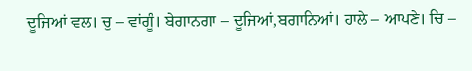ਦੂਜਿਆਂ ਵਲ। ਚੁ – ਵਾਂਗੂੰ। ਬੇਗਾਨਗਾ – ਦੂਜਿਆਂ,ਬਗਾਨਿਆਂ। ਹਾਲੇ – ਆਪਣੇ। ਚਿ –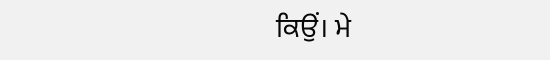ਕਿਉਂ। ਮੇ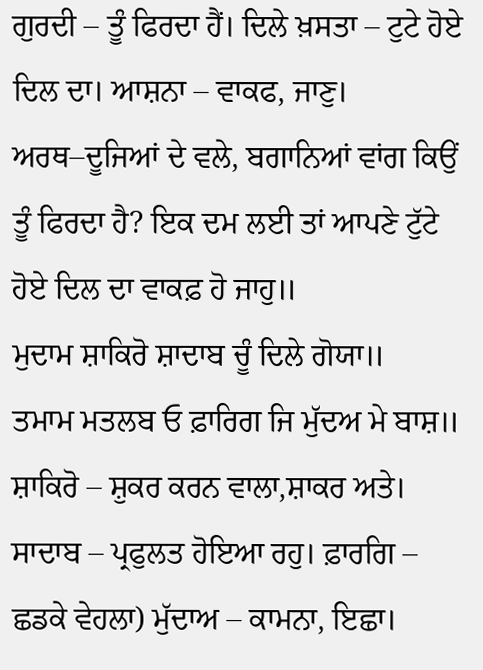ਗੁਰਦੀ – ਤੂੰ ਫਿਰਦਾ ਹੈਂ। ਦਿਲੇ ਖ਼ਸਤਾ – ਟੁਟੇ ਹੋਏ ਦਿਲ ਦਾ। ਆਸ਼ਨਾ – ਵਾਕਫ, ਜਾਣੁ।
ਅਰਥ–ਦੂਜਿਆਂ ਦੇ ਵਲੇ, ਬਗਾਨਿਆਂ ਵਾਂਗ ਕਿਉਂ ਤੂੰ ਫਿਰਦਾ ਹੈ? ਇਕ ਦਮ ਲਈ ਤਾਂ ਆਪਣੇ ਟੁੱਟੇ ਹੋਏ ਦਿਲ ਦਾ ਵਾਕਫ਼ ਹੋ ਜਾਹੁ॥
ਮੁਦਾਮ ਸ਼ਾਕਿਰੋ ਸ਼ਾਦਾਬ ਚੂੰ ਦਿਲੇ ਗੋਯਾ॥
ਤਮਾਮ ਮਤਲਬ ਓ ਫ਼ਾਰਿਗ ਜਿ ਮੁੱਦਅ ਮੇ ਬਾਸ਼॥
ਸ਼ਾਕਿਰੋ – ਸ਼ੁਕਰ ਕਰਨ ਵਾਲਾ,ਸ਼ਾਕਰ ਅਤੇ। ਸਾਦਾਬ – ਪ੍ਰਫੁਲਤ ਹੋਇਆ ਰਹੁ। ਫ਼ਾਰਗਿ – ਛਡਕੇ ਵੇਹਲਾ) ਮੁੱਦਾਅ – ਕਾਮਨਾ, ਇਛਾ।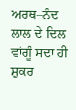ਅਰਥ–ਨੰਦ ਲਾਲ ਦੇ ਦਿਲ ਵਾਂਗੂੰ ਸਦਾ ਹੀ ਸ਼ੁਕਰ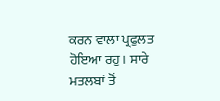ਕਰਨ ਵਾਲਾ ਪ੍ਰਫੁਲਤ ਹੋਇਆ ਰਹੁ। ਸਾਰੇ ਮਤਲਬਾਂ ਤੋਂ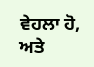ਵੇਹਲਾ ਹੋ, ਅਤੇ